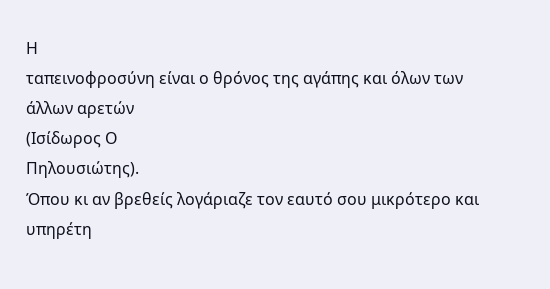Η
ταπεινοφροσύνη είναι ο θρόνος της αγάπης και όλων των άλλων αρετών
(Ισίδωρος Ο
Πηλουσιώτης).
Όπου κι αν βρεθείς λογάριαζε τον εαυτό σου μικρότερο και υπηρέτη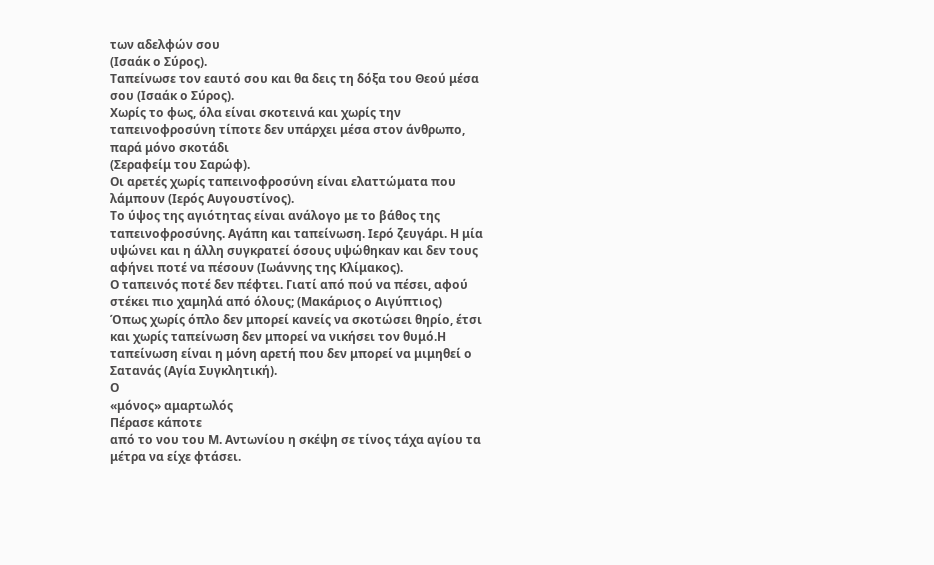των αδελφών σου
(Ισαάκ ο Σύρος).
Ταπείνωσε τον εαυτό σου και θα δεις τη δόξα του Θεού μέσα σου (Ισαάκ ο Σύρος).
Χωρίς το φως, όλα είναι σκοτεινά και χωρίς την ταπεινοφροσύνη τίποτε δεν υπάρχει μέσα στον άνθρωπο, παρά μόνο σκοτάδι
(Σεραφείμ του Σαρώφ).
Οι αρετές χωρίς ταπεινοφροσύνη είναι ελαττώματα που λάμπουν (Ιερός Αυγουστίνος).
Το ύψος της αγιότητας είναι ανάλογο με το βάθος της ταπεινοφροσύνης. Αγάπη και ταπείνωση. Ιερό ζευγάρι. Η μία υψώνει και η άλλη συγκρατεί όσους υψώθηκαν και δεν τους αφήνει ποτέ να πέσουν (Ιωάννης της Κλίμακος).
Ο ταπεινός ποτέ δεν πέφτει. Γιατί από πού να πέσει, αφού στέκει πιο χαμηλά από όλους; (Μακάριος ο Αιγύπτιος)
Όπως χωρίς όπλο δεν μπορεί κανείς να σκοτώσει θηρίο, έτσι και χωρίς ταπείνωση δεν μπορεί να νικήσει τον θυμό.Η ταπείνωση είναι η μόνη αρετή που δεν μπορεί να μιμηθεί ο Σατανάς (Αγία Συγκλητική).
Ο
«μόνος» αμαρτωλός
Πέρασε κάποτε
από το νου του Μ. Αντωνίου η σκέψη σε τίνος τάχα αγίου τα μέτρα να είχε φτάσει.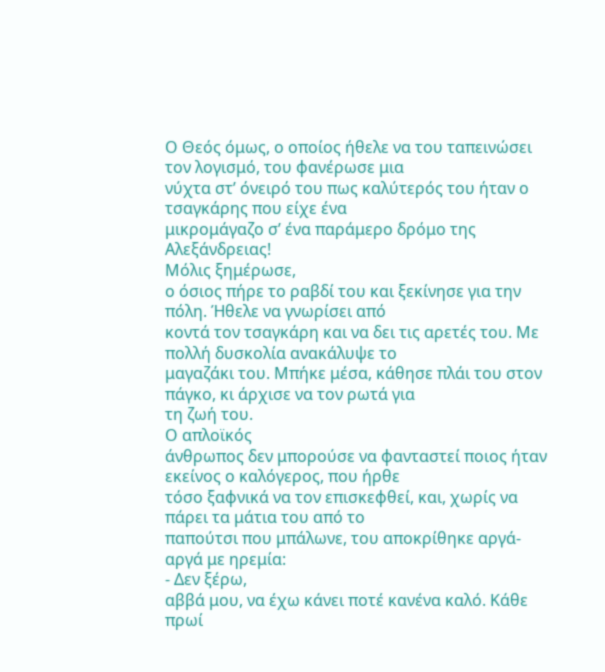Ο Θεός όμως, ο οποίος ήθελε να του ταπεινώσει τον λογισμό, του φανέρωσε μια
νύχτα στ’ όνειρό του πως καλύτερός του ήταν ο τσαγκάρης που είχε ένα
μικρομάγαζο σ’ ένα παράμερο δρόμο της Αλεξάνδρειας!
Μόλις ξημέρωσε,
ο όσιος πήρε το ραβδί του και ξεκίνησε για την πόλη. Ήθελε να γνωρίσει από
κοντά τον τσαγκάρη και να δει τις αρετές του. Με πολλή δυσκολία ανακάλυψε το
μαγαζάκι του. Μπήκε μέσα, κάθησε πλάι του στον πάγκο, κι άρχισε να τον ρωτά για
τη ζωή του.
Ο απλοϊκός
άνθρωπος δεν μπορούσε να φανταστεί ποιος ήταν εκείνος ο καλόγερος, που ήρθε
τόσο ξαφνικά να τον επισκεφθεί, και, χωρίς να πάρει τα μάτια του από το
παπούτσι που μπάλωνε, του αποκρίθηκε αργά-αργά με ηρεμία:
- Δεν ξέρω,
αββά μου, να έχω κάνει ποτέ κανένα καλό. Κάθε πρωί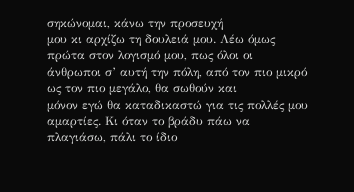σηκώνομαι, κάνω την προσευχή
μου κι αρχίζω τη δουλειά μου. Λέω όμως πρώτα στον λογισμό μου, πως όλοι οι
άνθρωποι σ’ αυτή την πόλη, από τον πιο μικρό ως τον πιο μεγάλο, θα σωθούν και
μόνον εγώ θα καταδικαστώ για τις πολλές μου αμαρτίες. Κι όταν το βράδυ πάω να
πλαγιάσω, πάλι το ίδιο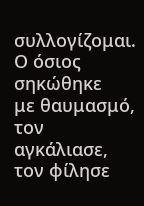συλλογίζομαι.
Ο όσιος σηκώθηκε
με θαυμασμό, τον αγκάλιασε, τον φίλησε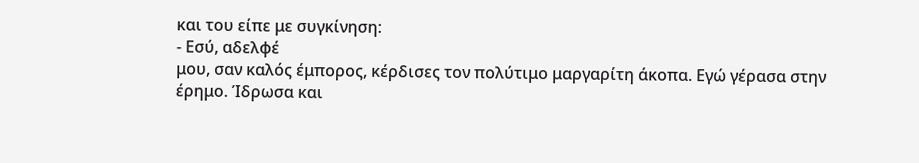και του είπε με συγκίνηση:
- Εσύ, αδελφέ
μου, σαν καλός έμπορος, κέρδισες τον πολύτιμο μαργαρίτη άκοπα. Εγώ γέρασα στην
έρημο. Ίδρωσα και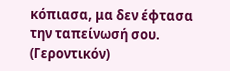κόπιασα, μα δεν έφτασα την ταπείνωσή σου.
(Γεροντικόν)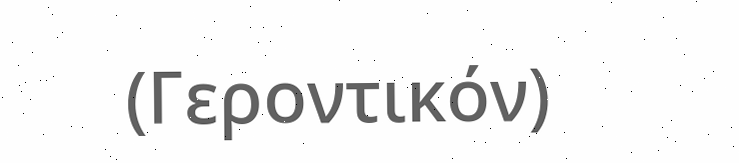(Γεροντικόν)